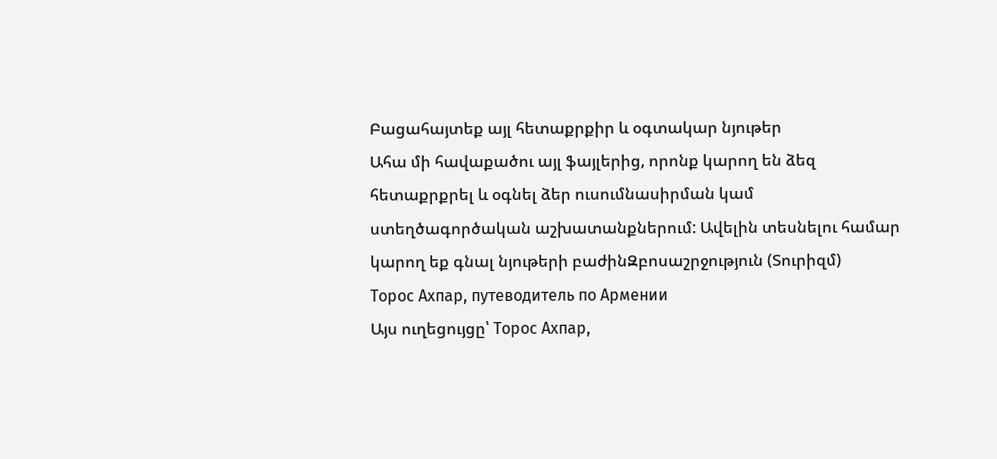Բացահայտեք այլ հետաքրքիր և օգտակար նյութեր
Ահա մի հավաքածու այլ ֆայլերից, որոնք կարող են ձեզ հետաքրքրել և օգնել ձեր ուսումնասիրման կամ ստեղծագործական աշխատանքներում: Ավելին տեսնելու համար կարող եք գնալ նյութերի բաժինԶբոսաշրջություն (Տուրիզմ)
Торос Ахпар, путеводитель по Армении
Այս ուղեցույցը՝ Торос Ахпар,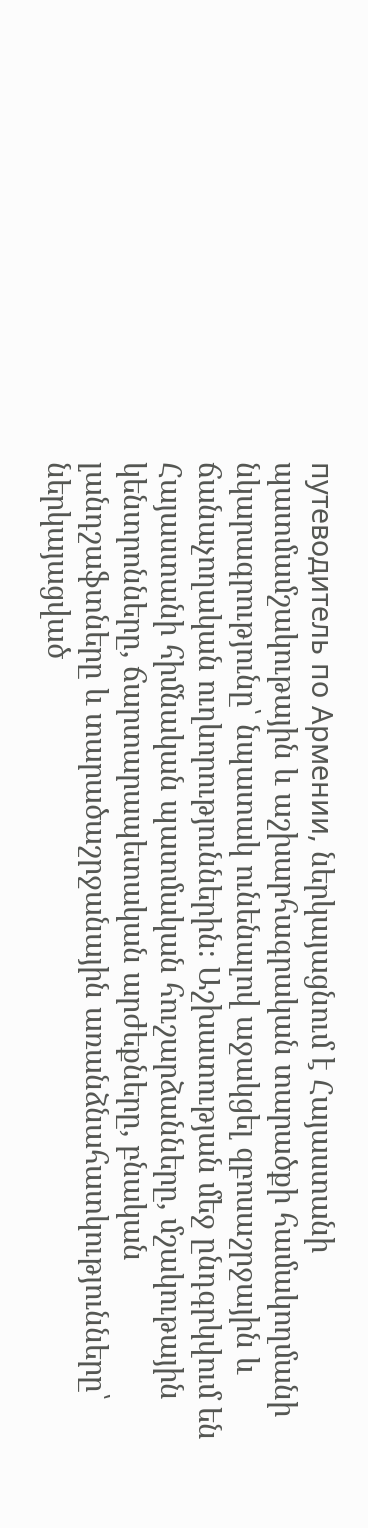путеводитель по Армении, ներկայացնում է Հայաստանի պատմամշակութային և աշխարհագրական տարածքի համակողմանի նկարագրությունը՝ նպատակ ունենալով աջակցել զբոսաշրջային և ճանաչողական ուղևորություններին։ Աշխատության մեջ ընդգրկվում են Հայաստանի հիմնական պատմական հուշարձանները, մշակութային կենտրոնները, ճարտարապետական արժեքները, բնական լանդշաֆտները և տարածաշրջանային առանձնահատկությունները՝ ներկայացված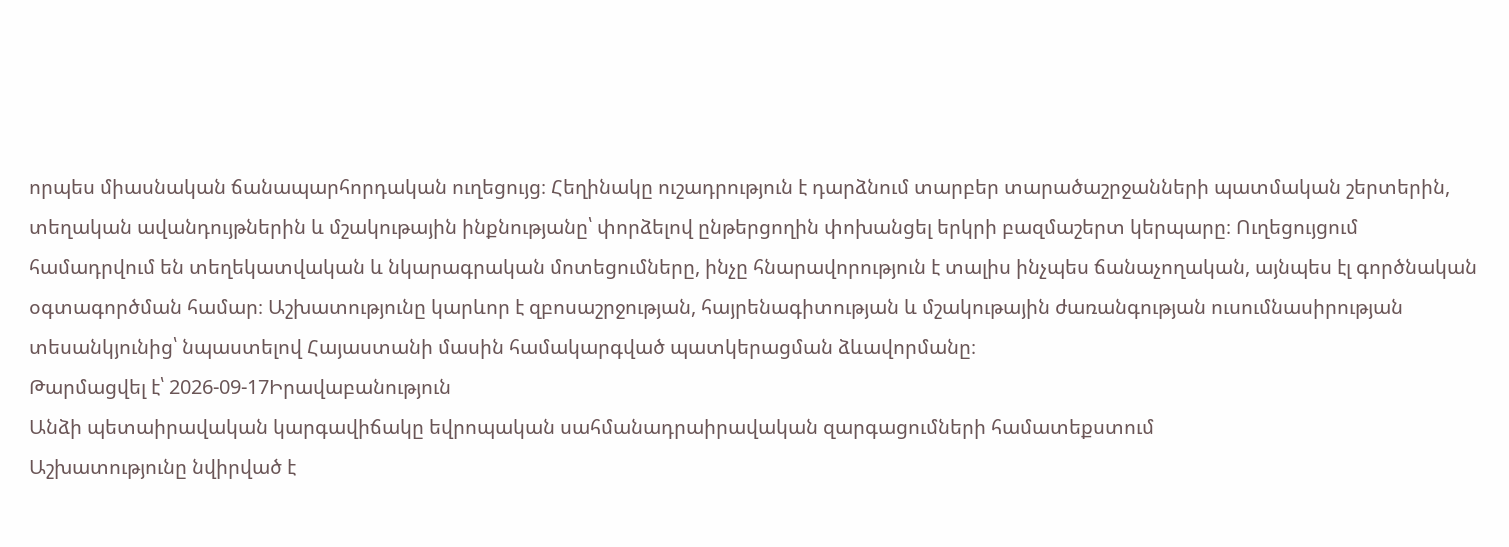որպես միասնական ճանապարհորդական ուղեցույց։ Հեղինակը ուշադրություն է դարձնում տարբեր տարածաշրջանների պատմական շերտերին, տեղական ավանդույթներին և մշակութային ինքնությանը՝ փորձելով ընթերցողին փոխանցել երկրի բազմաշերտ կերպարը։ Ուղեցույցում համադրվում են տեղեկատվական և նկարագրական մոտեցումները, ինչը հնարավորություն է տալիս ինչպես ճանաչողական, այնպես էլ գործնական օգտագործման համար։ Աշխատությունը կարևոր է զբոսաշրջության, հայրենագիտության և մշակութային ժառանգության ուսումնասիրության տեսանկյունից՝ նպաստելով Հայաստանի մասին համակարգված պատկերացման ձևավորմանը։
Թարմացվել է՝ 2026-09-17Իրավաբանություն
Անձի պետաիրավական կարգավիճակը եվրոպական սահմանադրաիրավական զարգացումների համատեքստում
Աշխատությունը նվիրված է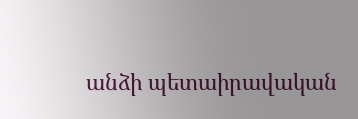անձի պետաիրավական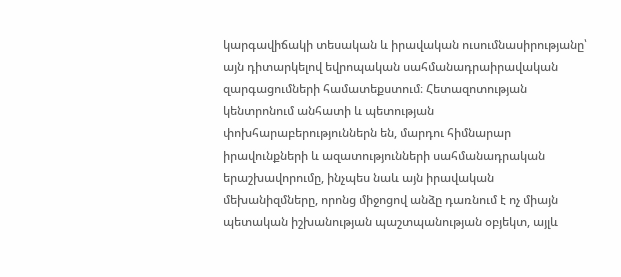կարգավիճակի տեսական և իրավական ուսումնասիրությանը՝ այն դիտարկելով եվրոպական սահմանադրաիրավական զարգացումների համատեքստում։ Հետազոտության կենտրոնում անհատի և պետության փոխհարաբերություններն են, մարդու հիմնարար իրավունքների և ազատությունների սահմանադրական երաշխավորումը, ինչպես նաև այն իրավական մեխանիզմները, որոնց միջոցով անձը դառնում է ոչ միայն պետական իշխանության պաշտպանության օբյեկտ, այլև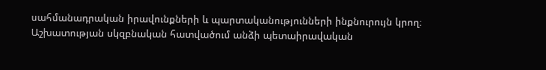սահմանադրական իրավունքների և պարտականությունների ինքնուրույն կրող։ Աշխատության սկզբնական հատվածում անձի պետաիրավական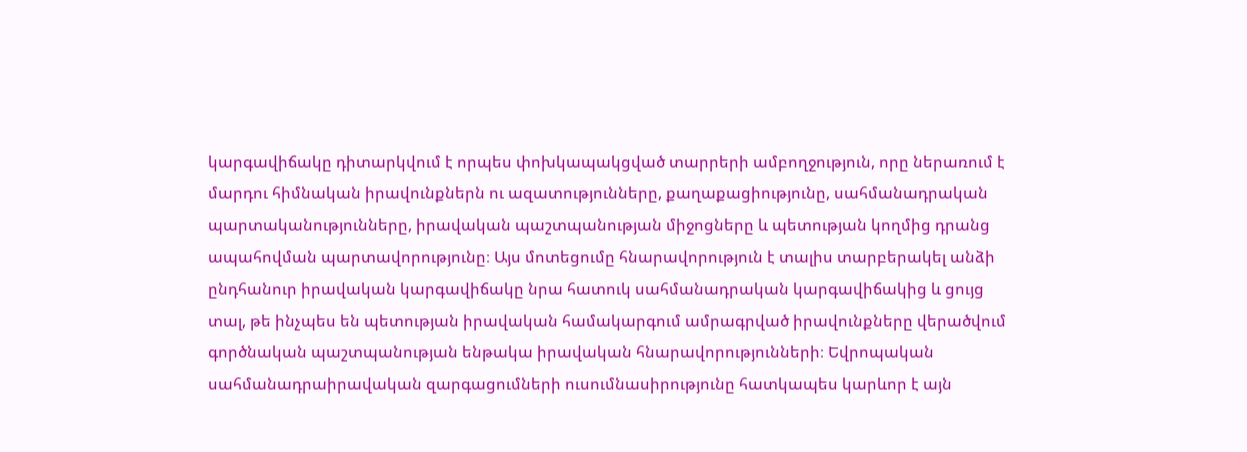կարգավիճակը դիտարկվում է որպես փոխկապակցված տարրերի ամբողջություն, որը ներառում է մարդու հիմնական իրավունքներն ու ազատությունները, քաղաքացիությունը, սահմանադրական պարտականությունները, իրավական պաշտպանության միջոցները և պետության կողմից դրանց ապահովման պարտավորությունը։ Այս մոտեցումը հնարավորություն է տալիս տարբերակել անձի ընդհանուր իրավական կարգավիճակը նրա հատուկ սահմանադրական կարգավիճակից և ցույց տալ, թե ինչպես են պետության իրավական համակարգում ամրագրված իրավունքները վերածվում գործնական պաշտպանության ենթակա իրավական հնարավորությունների։ Եվրոպական սահմանադրաիրավական զարգացումների ուսումնասիրությունը հատկապես կարևոր է այն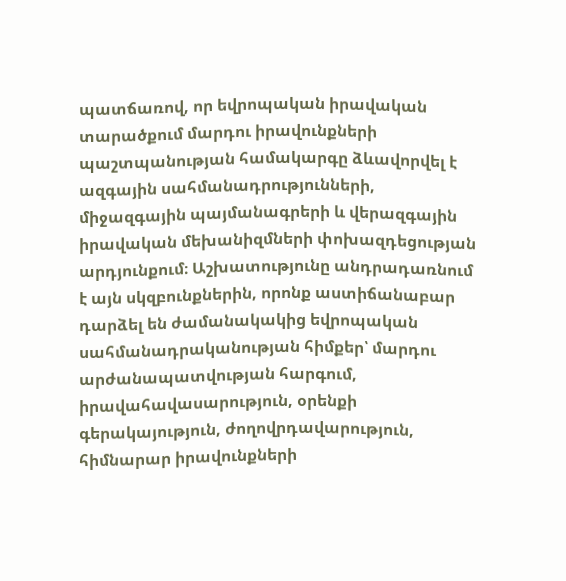պատճառով, որ եվրոպական իրավական տարածքում մարդու իրավունքների պաշտպանության համակարգը ձևավորվել է ազգային սահմանադրությունների, միջազգային պայմանագրերի և վերազգային իրավական մեխանիզմների փոխազդեցության արդյունքում։ Աշխատությունը անդրադառնում է այն սկզբունքներին, որոնք աստիճանաբար դարձել են ժամանակակից եվրոպական սահմանադրականության հիմքեր՝ մարդու արժանապատվության հարգում, իրավահավասարություն, օրենքի գերակայություն, ժողովրդավարություն, հիմնարար իրավունքների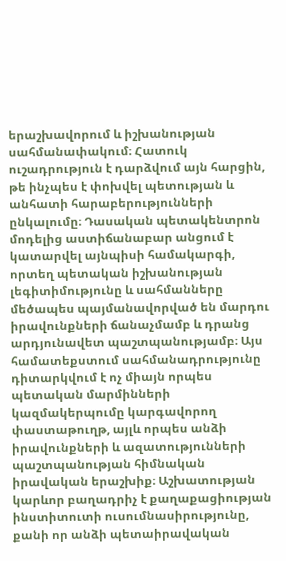երաշխավորում և իշխանության սահմանափակում։ Հատուկ ուշադրություն է դարձվում այն հարցին, թե ինչպես է փոխվել պետության և անհատի հարաբերությունների ընկալումը։ Դասական պետակենտրոն մոդելից աստիճանաբար անցում է կատարվել այնպիսի համակարգի, որտեղ պետական իշխանության լեգիտիմությունը և սահմանները մեծապես պայմանավորված են մարդու իրավունքների ճանաչմամբ և դրանց արդյունավետ պաշտպանությամբ։ Այս համատեքստում սահմանադրությունը դիտարկվում է ոչ միայն որպես պետական մարմինների կազմակերպումը կարգավորող փաստաթուղթ, այլև որպես անձի իրավունքների և ազատությունների պաշտպանության հիմնական իրավական երաշխիք։ Աշխատության կարևոր բաղադրիչ է քաղաքացիության ինստիտուտի ուսումնասիրությունը, քանի որ անձի պետաիրավական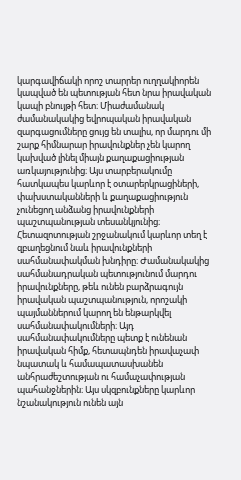կարգավիճակի որոշ տարրեր ուղղակիորեն կապված են պետության հետ նրա իրավական կապի բնույթի հետ։ Միաժամանակ ժամանակակից եվրոպական իրավական զարգացումները ցույց են տալիս, որ մարդու մի շարք հիմնարար իրավունքներ չեն կարող կախված լինել միայն քաղաքացիության առկայությունից։ Այս տարբերակումը հատկապես կարևոր է օտարերկրացիների, փախստականների և քաղաքացիություն չունեցող անձանց իրավունքների պաշտպանության տեսանկյունից։ Հետազոտության շրջանակում կարևոր տեղ է զբաղեցնում նաև իրավունքների սահմանափակման խնդիրը։ Ժամանակակից սահմանադրական պետությունում մարդու իրավունքները, թեև ունեն բարձրագույն իրավական պաշտպանություն, որոշակի պայմաններում կարող են ենթարկվել սահմանափակումների։ Այդ սահմանափակումները պետք է ունենան իրավական հիմք, հետապնդեն իրավաչափ նպատակ և համապատասխանեն անհրաժեշտության ու համաչափության պահանջներին։ Այս սկզբունքները կարևոր նշանակություն ունեն այն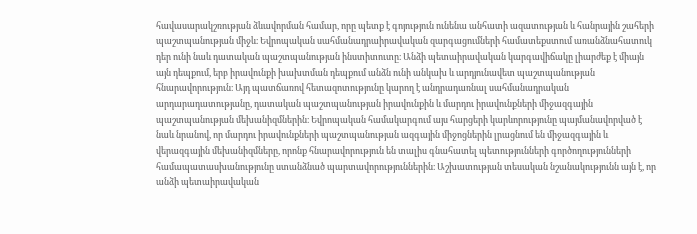հավասարակշռության ձևավորման համար, որը պետք է գոյություն ունենա անհատի ազատության և հանրային շահերի պաշտպանության միջև։ Եվրոպական սահմանադրաիրավական զարգացումների համատեքստում առանձնահատուկ դեր ունի նաև դատական պաշտպանության ինստիտուտը։ Անձի պետաիրավական կարգավիճակը լիարժեք է միայն այն դեպքում, երբ իրավունքի խախտման դեպքում անձն ունի անկախ և արդյունավետ պաշտպանության հնարավորություն։ Այդ պատճառով հետազոտությունը կարող է անդրադառնալ սահմանադրական արդարադատությանը, դատական պաշտպանության իրավունքին և մարդու իրավունքների միջազգային պաշտպանության մեխանիզմներին։ Եվրոպական համակարգում այս հարցերի կարևորությունը պայմանավորված է նաև նրանով, որ մարդու իրավունքների պաշտպանության ազգային միջոցներին լրացնում են միջազգային և վերազգային մեխանիզմները, որոնք հնարավորություն են տալիս գնահատել պետությունների գործողությունների համապատասխանությունը ստանձնած պարտավորություններին։ Աշխատության տեսական նշանակությունն այն է, որ անձի պետաիրավական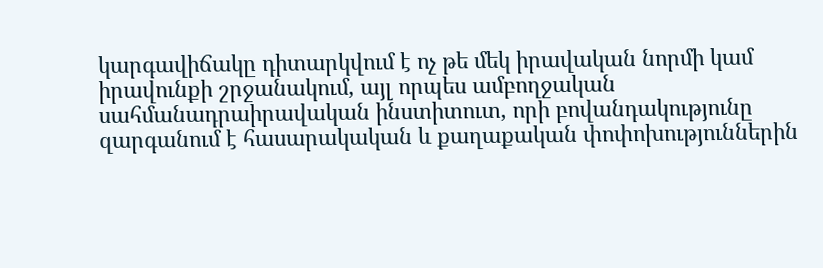կարգավիճակը դիտարկվում է ոչ թե մեկ իրավական նորմի կամ իրավունքի շրջանակում, այլ որպես ամբողջական սահմանադրաիրավական ինստիտուտ, որի բովանդակությունը զարգանում է հասարակական և քաղաքական փոփոխություններին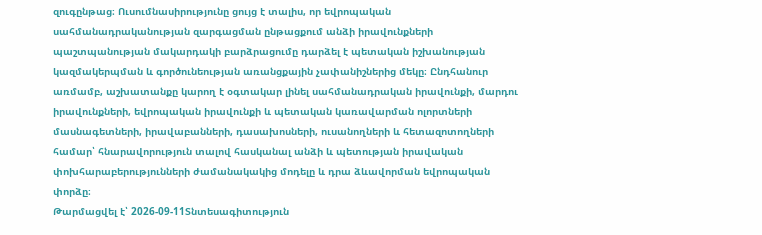զուգընթաց։ Ուսումնասիրությունը ցույց է տալիս, որ եվրոպական սահմանադրականության զարգացման ընթացքում անձի իրավունքների պաշտպանության մակարդակի բարձրացումը դարձել է պետական իշխանության կազմակերպման և գործունեության առանցքային չափանիշներից մեկը։ Ընդհանուր առմամբ, աշխատանքը կարող է օգտակար լինել սահմանադրական իրավունքի, մարդու իրավունքների, եվրոպական իրավունքի և պետական կառավարման ոլորտների մասնագետների, իրավաբանների, դասախոսների, ուսանողների և հետազոտողների համար՝ հնարավորություն տալով հասկանալ անձի և պետության իրավական փոխհարաբերությունների ժամանակակից մոդելը և դրա ձևավորման եվրոպական փորձը։
Թարմացվել է՝ 2026-09-11Տնտեսագիտություն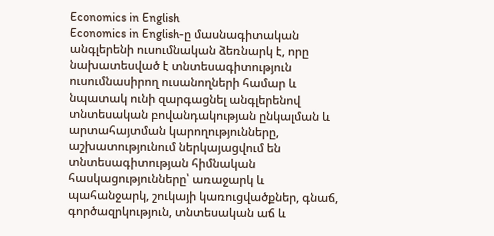Economics in English
Economics in English-ը մասնագիտական անգլերենի ուսումնական ձեռնարկ է, որը նախատեսված է տնտեսագիտություն ուսումնասիրող ուսանողների համար և նպատակ ունի զարգացնել անգլերենով տնտեսական բովանդակության ընկալման և արտահայտման կարողությունները, աշխատությունում ներկայացվում են տնտեսագիտության հիմնական հասկացությունները՝ առաջարկ և պահանջարկ, շուկայի կառուցվածքներ, գնաճ, գործազրկություն, տնտեսական աճ և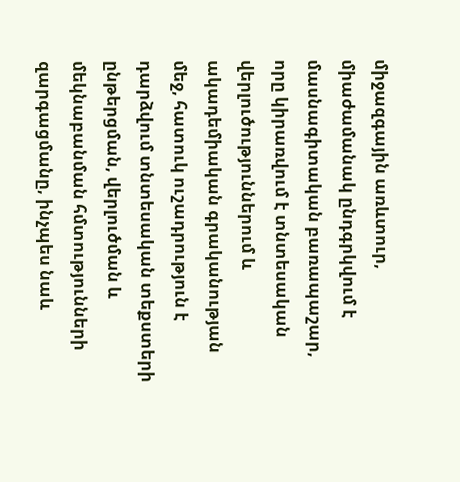միջազգային առևտուր, միաժամանակ ընդգրկվում է մասնագիտական բառապաշար, որը կիրառվում է տնտեսական վերլուծություններում և ակադեմիական գրականության մեջ, հատուկ ուշադրություն է դարձվում տնտեսական տեքստերի ընթերցման, վերլուծման և մեկնաբանման հմտությունների զարգացմանը, ինչպես նաև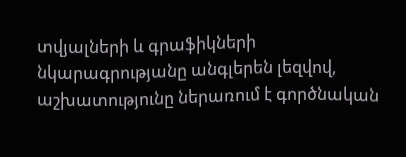տվյալների և գրաֆիկների նկարագրությանը անգլերեն լեզվով, աշխատությունը ներառում է գործնական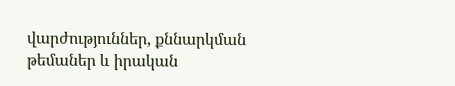վարժություններ, քննարկման թեմաներ և իրական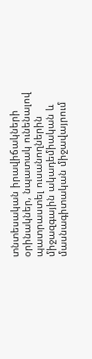տնտեսական իրավիճակների օրինակներ, նպատակ ունենալով պատրաստել ուսանողներին միջազգային ակադեմիական և մասնագիտական միջավայրում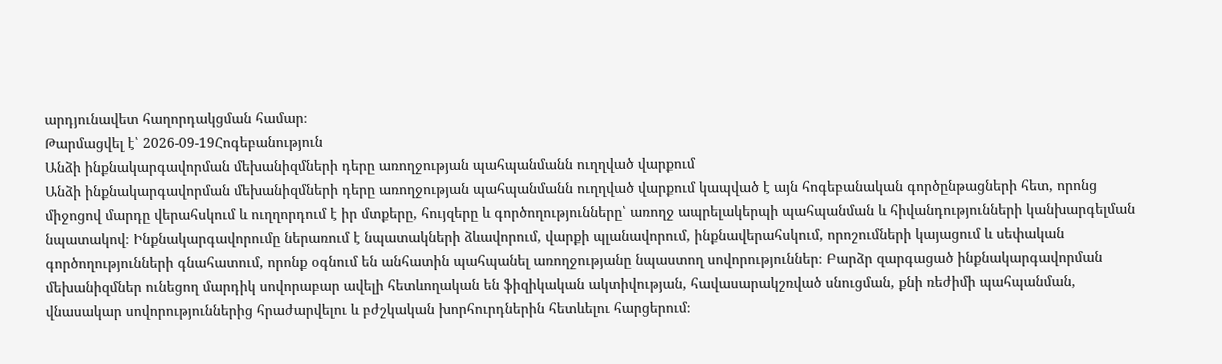արդյունավետ հաղորդակցման համար։
Թարմացվել է՝ 2026-09-19Հոգեբանություն
Անձի ինքնակարգավորման մեխանիզմների դերը առողջության պահպանմանն ուղղված վարքում
Անձի ինքնակարգավորման մեխանիզմների դերը առողջության պահպանմանն ուղղված վարքում կապված է այն հոգեբանական գործընթացների հետ, որոնց միջոցով մարդը վերահսկում և ուղղորդում է իր մտքերը, հույզերը և գործողությունները՝ առողջ ապրելակերպի պահպանման և հիվանդությունների կանխարգելման նպատակով։ Ինքնակարգավորումը ներառում է նպատակների ձևավորում, վարքի պլանավորում, ինքնավերահսկում, որոշումների կայացում և սեփական գործողությունների գնահատում, որոնք օգնում են անհատին պահպանել առողջությանը նպաստող սովորություններ։ Բարձր զարգացած ինքնակարգավորման մեխանիզմներ ունեցող մարդիկ սովորաբար ավելի հետևողական են ֆիզիկական ակտիվության, հավասարակշռված սնուցման, քնի ռեժիմի պահպանման, վնասակար սովորություններից հրաժարվելու և բժշկական խորհուրդներին հետևելու հարցերում։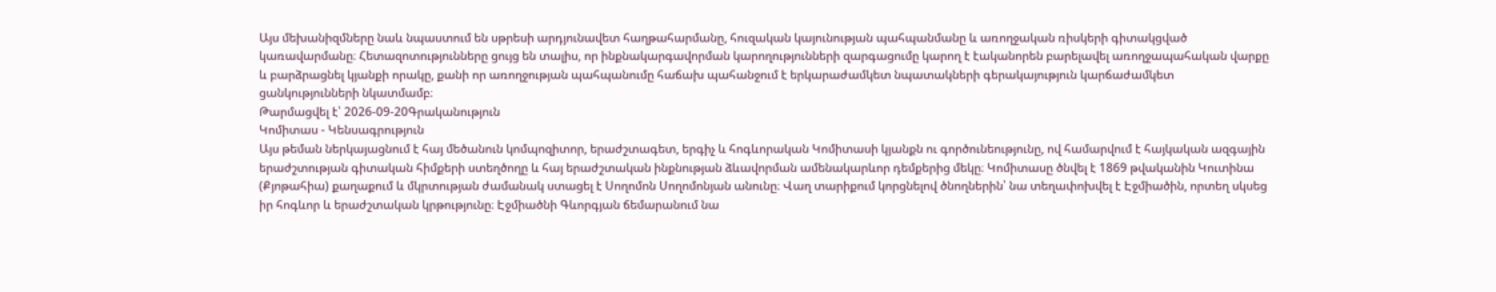Այս մեխանիզմները նաև նպաստում են սթրեսի արդյունավետ հաղթահարմանը, հուզական կայունության պահպանմանը և առողջական ռիսկերի գիտակցված կառավարմանը։ Հետազոտությունները ցույց են տալիս, որ ինքնակարգավորման կարողությունների զարգացումը կարող է էականորեն բարելավել առողջապահական վարքը և բարձրացնել կյանքի որակը, քանի որ առողջության պահպանումը հաճախ պահանջում է երկարաժամկետ նպատակների գերակայություն կարճաժամկետ ցանկությունների նկատմամբ։
Թարմացվել է՝ 2026-09-20Գրականություն
Կոմիտաս - Կենսագրություն
Այս թեման ներկայացնում է հայ մեծանուն կոմպոզիտոր, երաժշտագետ, երգիչ և հոգևորական Կոմիտասի կյանքն ու գործունեությունը, ով համարվում է հայկական ազգային երաժշտության գիտական հիմքերի ստեղծողը և հայ երաժշտական ինքնության ձևավորման ամենակարևոր դեմքերից մեկը։ Կոմիտասը ծնվել է 1869 թվականին Կուտինա (Քյոթահիա) քաղաքում և մկրտության ժամանակ ստացել է Սողոմոն Սողոմոնյան անունը։ Վաղ տարիքում կորցնելով ծնողներին՝ նա տեղափոխվել է Էջմիածին, որտեղ սկսեց իր հոգևոր և երաժշտական կրթությունը։ Էջմիածնի Գևորգյան ճեմարանում նա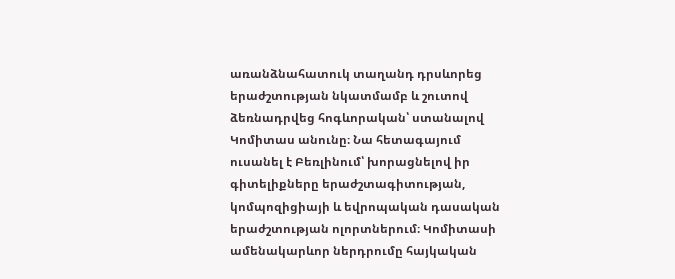առանձնահատուկ տաղանդ դրսևորեց երաժշտության նկատմամբ և շուտով ձեռնադրվեց հոգևորական՝ ստանալով Կոմիտաս անունը։ Նա հետագայում ուսանել է Բեռլինում՝ խորացնելով իր գիտելիքները երաժշտագիտության, կոմպոզիցիայի և եվրոպական դասական երաժշտության ոլորտներում։ Կոմիտասի ամենակարևոր ներդրումը հայկական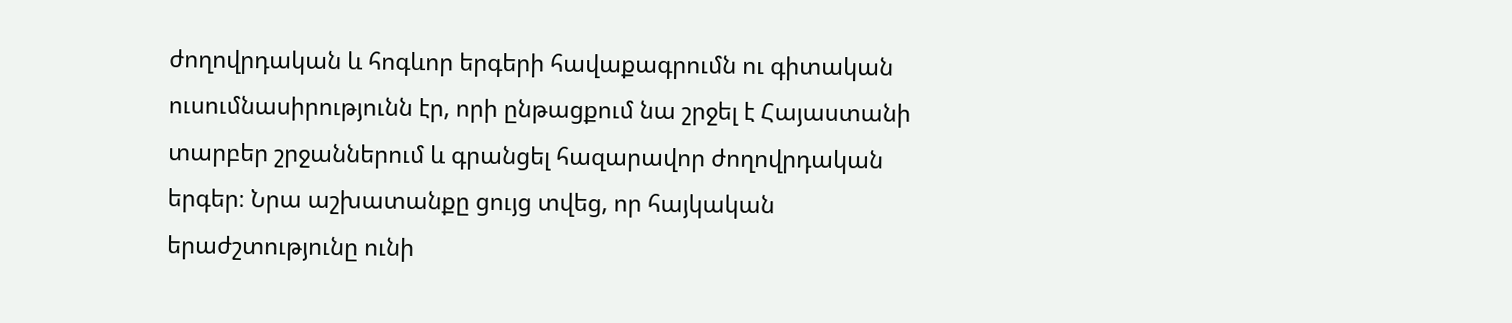ժողովրդական և հոգևոր երգերի հավաքագրումն ու գիտական ուսումնասիրությունն էր, որի ընթացքում նա շրջել է Հայաստանի տարբեր շրջաններում և գրանցել հազարավոր ժողովրդական երգեր։ Նրա աշխատանքը ցույց տվեց, որ հայկական երաժշտությունը ունի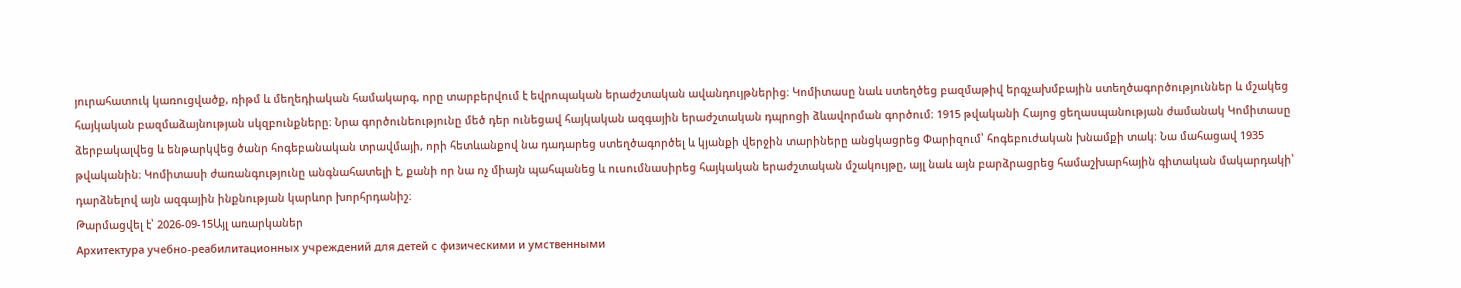յուրահատուկ կառուցվածք, ռիթմ և մեղեդիական համակարգ, որը տարբերվում է եվրոպական երաժշտական ավանդույթներից։ Կոմիտասը նաև ստեղծեց բազմաթիվ երգչախմբային ստեղծագործություններ և մշակեց հայկական բազմաձայնության սկզբունքները։ Նրա գործունեությունը մեծ դեր ունեցավ հայկական ազգային երաժշտական դպրոցի ձևավորման գործում։ 1915 թվականի Հայոց ցեղասպանության ժամանակ Կոմիտասը ձերբակալվեց և ենթարկվեց ծանր հոգեբանական տրավմայի, որի հետևանքով նա դադարեց ստեղծագործել և կյանքի վերջին տարիները անցկացրեց Փարիզում՝ հոգեբուժական խնամքի տակ։ Նա մահացավ 1935 թվականին։ Կոմիտասի ժառանգությունը անգնահատելի է, քանի որ նա ոչ միայն պահպանեց և ուսումնասիրեց հայկական երաժշտական մշակույթը, այլ նաև այն բարձրացրեց համաշխարհային գիտական մակարդակի՝ դարձնելով այն ազգային ինքնության կարևոր խորհրդանիշ։
Թարմացվել է՝ 2026-09-15Այլ առարկաներ
Архитектура учебно-реабилитационных учреждений для детей с физическими и умственными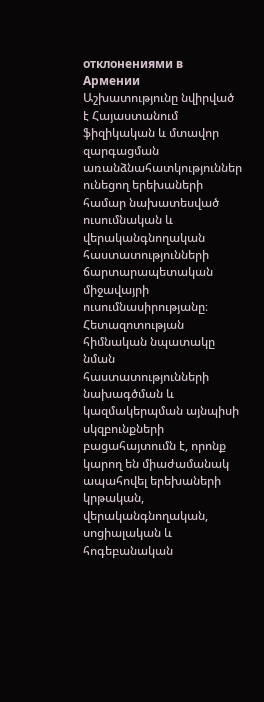отклонениями в Армении
Աշխատությունը նվիրված է Հայաստանում ֆիզիկական և մտավոր զարգացման առանձնահատկություններ ունեցող երեխաների համար նախատեսված ուսումնական և վերականգնողական հաստատությունների ճարտարապետական միջավայրի ուսումնասիրությանը։ Հետազոտության հիմնական նպատակը նման հաստատությունների նախագծման և կազմակերպման այնպիսի սկզբունքների բացահայտումն է, որոնք կարող են միաժամանակ ապահովել երեխաների կրթական, վերականգնողական, սոցիալական և հոգեբանական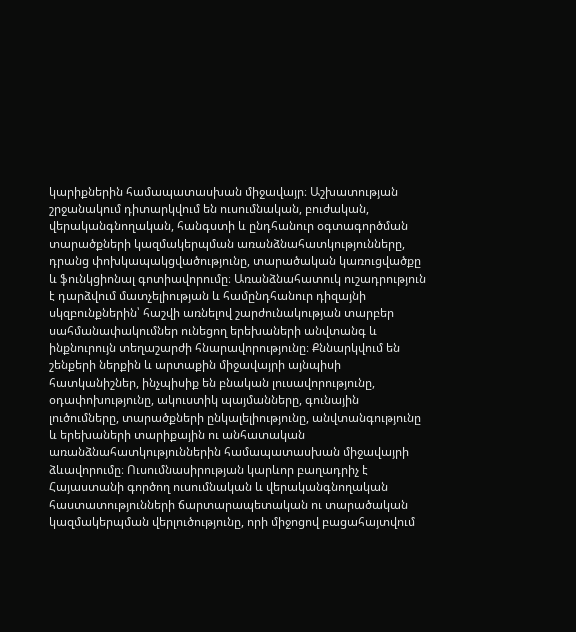կարիքներին համապատասխան միջավայր։ Աշխատության շրջանակում դիտարկվում են ուսումնական, բուժական, վերականգնողական, հանգստի և ընդհանուր օգտագործման տարածքների կազմակերպման առանձնահատկությունները, դրանց փոխկապակցվածությունը, տարածական կառուցվածքը և ֆունկցիոնալ գոտիավորումը։ Առանձնահատուկ ուշադրություն է դարձվում մատչելիության և համընդհանուր դիզայնի սկզբունքներին՝ հաշվի առնելով շարժունակության տարբեր սահմանափակումներ ունեցող երեխաների անվտանգ և ինքնուրույն տեղաշարժի հնարավորությունը։ Քննարկվում են շենքերի ներքին և արտաքին միջավայրի այնպիսի հատկանիշներ, ինչպիսիք են բնական լուսավորությունը, օդափոխությունը, ակուստիկ պայմանները, գունային լուծումները, տարածքների ընկալելիությունը, անվտանգությունը և երեխաների տարիքային ու անհատական առանձնահատկություններին համապատասխան միջավայրի ձևավորումը։ Ուսումնասիրության կարևոր բաղադրիչ է Հայաստանի գործող ուսումնական և վերականգնողական հաստատությունների ճարտարապետական ու տարածական կազմակերպման վերլուծությունը, որի միջոցով բացահայտվում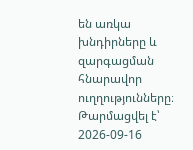են առկա խնդիրները և զարգացման հնարավոր ուղղությունները։
Թարմացվել է՝ 2026-09-16